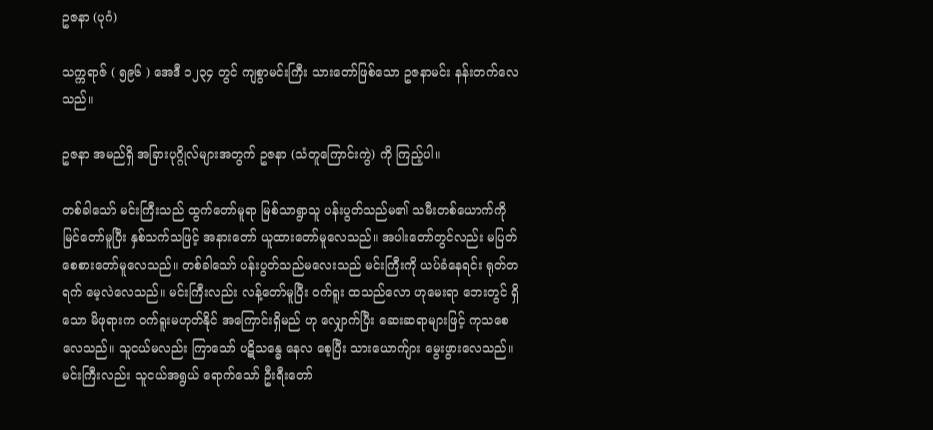ဥဇနာ (ပုဂံ)

သက္ကရာဇ် ( ၅၉၆ ) အေဒီ ၁၂၃၄ တွင် ကျစွာမင်းကြီး သားတော်ဖြစ်သော ဥဇနာမင်း နန်းတက်လေသည်။

ဥဇနာ အမည်ရှိ အခြားပုဂ္ဂိုလ်များအတွက် ဥဇနာ (သံတူကြောင်းကွဲ) ကို ကြည့်ပါ။

တစ်ခါသော် မင်းကြီးသည် ထွက်တော်မူရာ မြစ်သာရွာသူ ပန်းပွတ်သည်မ၏ သမီးတစ်ယောက်ကို မြင်တော်မူပြီး နှစ်သက်သဖြင့် အနားတော် ယူထားတော်မူလေသည်။ အပါးတော်တွင်လည်း မပြတ်စေစားတော်မူလေသည်။ တစ်ခါသော် ပန်းပွတ်သည်မလေးသည် မင်းကြီးကို ယပ်ခံနေရင်း ရုတ်တရက် မေ့လဲလေသည်။ မင်းကြီးလည်း လန့်တော်မူပြီး ဝက်ရူး ထသည်လော ဟုမေးရာ ဘေးတွင် ရှိသော မိဖုရားက ဝက်ရူးမဟုတ်နိုင် အကြောင်းရှိမည် ဟု လျှောက်ပြီး ဆေးဆရာများဖြင့် ကုသစေလေသည်။ သူငယ်မလည်း ကြာသော် ပဋိသန္ဓေ နေလ စေ့ပြီး သားယောက်ျား မွေးဖွားလေသည်။ မင်းကြီးလည်း သူငယ်အရွယ် ရောက်သော် ဦးရီးတော်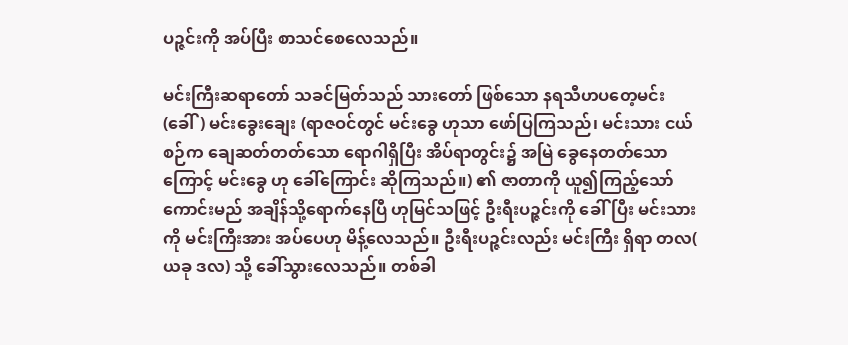ပဉ္ဇင်းကို အပ်ပြီး စာသင်စေလေသည်။

မင်းကြီးဆရာတော် သခင်မြတ်သည် သားတော် ဖြစ်သော နရသီဟပတေ့မင်း (ခေါ်) မင်းခွေးချေး (ရာဇဝင်တွင် မင်းခွေ ဟုသာ ဖော်ပြကြသည်၊ မင်းသား ငယ်စဉ်က ချေဆတ်တတ်သော ရောဂါရှိပြီး အိပ်ရာတွင်း၌ အမြဲ ခွေနေတတ်သော ကြောင့် မင်းခွေ ဟု ခေါ်ကြောင်း ဆိုကြသည်။) ၏ ဇာတာကို ယူ၍ကြည့်သော် ကောင်းမည် အချိန်သို့ရောက်နေပြီ ဟုမြင်သဖြင့် ဦးရီးပဉ္ဇင်းကို ခေါ်ပြီး မင်းသားကို မင်းကြီးအား အပ်ပေဟု မိန့်လေသည်။ ဦးရီးပဉ္ဇင်းလည်း မင်းကြီး ရှိရာ တလ( ယခု ဒလ) သို့ ခေါ်သွားလေသည်။ တစ်ခါ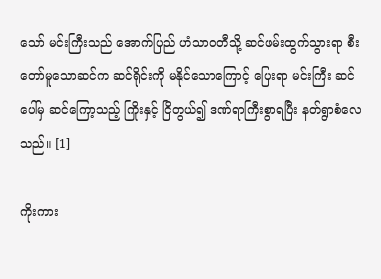သော် မင်းကြီးသည် အောက်ပြည် ဟံသာဝတီသို့ ဆင်ဖမ်းထွက်သွားရာ စီးတော်မူသောဆင်က ဆင်ရိုင်းကို မနိုင်သောကြောင့် ပြေးရာ မင်းကြီး ဆင်ပေါ်မှ ဆင်ကြော့သည့် ကြိုးနှင့် ငြိတွယ်၍ ဒဏ်ရာကြီးစွာရပြီး နတ်ရွာစံလေသည်။ [1]

ကိုးကား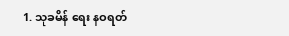1. သုခမိန် ရေး နဝရတ်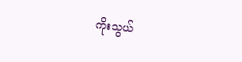ကိုးသွယ်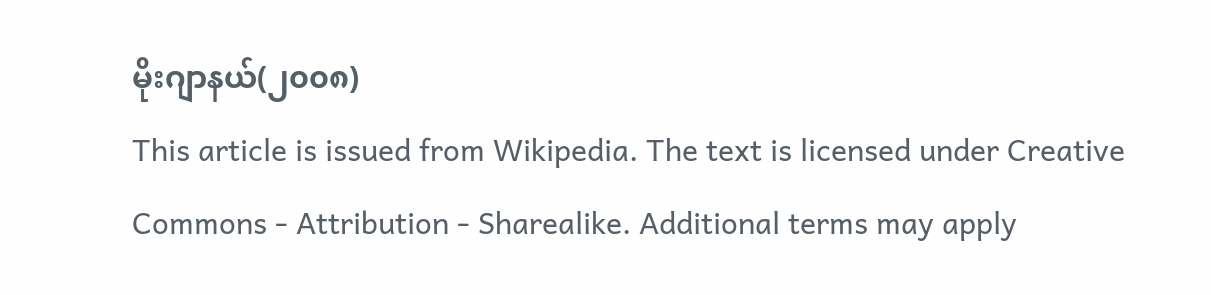မိုးဂျာနယ်(၂၀၀၈)
This article is issued from Wikipedia. The text is licensed under Creative Commons - Attribution - Sharealike. Additional terms may apply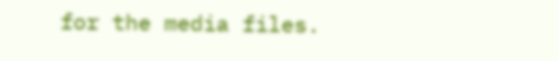for the media files.